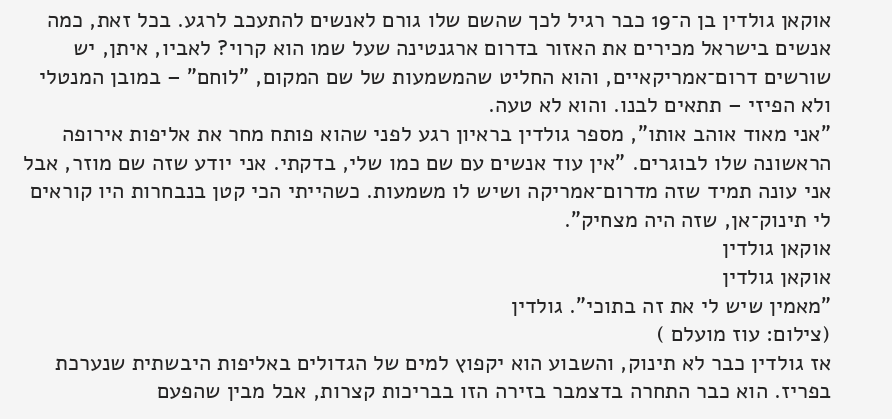אוקאן גולדין בן ה־19 כבר רגיל לכך שהשם שלו גורם לאנשים להתעכב לרגע. בכל זאת, כמה אנשים בישראל מכירים את האזור בדרום ארגנטינה שעל שמו הוא קרוי? לאביו, איתן, יש שורשים דרום־אמריקאיים, והוא החליט שהמשמעות של שם המקום, "לוחם" – במובן המנטלי ולא הפיזי – תתאים לבנו. והוא לא טעה.
"אני מאוד אוהב אותו", מספר גולדין בראיון רגע לפני שהוא פותח מחר את אליפות אירופה הראשונה שלו לבוגרים. "אין עוד אנשים עם שם כמו שלי, בדקתי. אני יודע שזה שם מוזר, אבל אני עונה תמיד שזה מדרום־אמריקה ושיש לו משמעות. כשהייתי הכי קטן בנבחרות היו קוראים לי תינוק־אן, שזה היה מצחיק".
אוקאן גולדין
אוקאן גולדין
"מאמין שיש לי את זה בתוכי". גולדין
(צילום: עוז מועלם )
אז גולדין כבר לא תינוק, והשבוע הוא יקפוץ למים של הגדולים באליפות היבשתית שנערכת בפריז. הוא כבר התחרה בדצמבר בזירה הזו בבריכות קצרות, אבל מבין שהפעם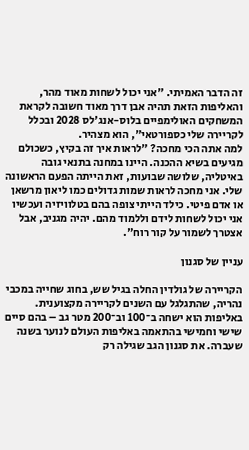זה הדבר האמיתי. "אני יכול לשחות מאוד מהר, והאליפות הזאת תהיה אבן דרך מאוד חשובה לקראת המשחקים האולימפיים בלוס-אנג'לס 2028 ובכלל לקריירה שלי כספורטאי", הוא מצהיר.
למה אתה הכי מחכה? "לראות איך זה בקיץ, כשכולם מגיעים בשיא ההכנה. היינו במחנה בתנאי גובה באיטליה, שלושה שבועות, זאת הייתה הפעם הראשונה שלי. אני מחכה לראות שמות גדולים כמו ליאון מרשאן או אדם פיטי. כילד הייתי צופה בהם בטלוויזיה ועכשיו אני יכול לשחות לידם וללמוד מהם. יהיה מגניב, אבל אצטרך לשמור על קור רוח".

עניין של סגנון

הקריירה של גולדין החלה בגיל שש, בחוג שחייה במכבי נהריה, שהתגלגל עם השנים לקריירה מקצוענית. באליפות הוא ישחה ב־100 וב־200 מטר גב – בהם סיים שישי וחמישי בהתאמה באליפות העולם לנוער בשנה שעברה. את סגנון הגב שגילה רק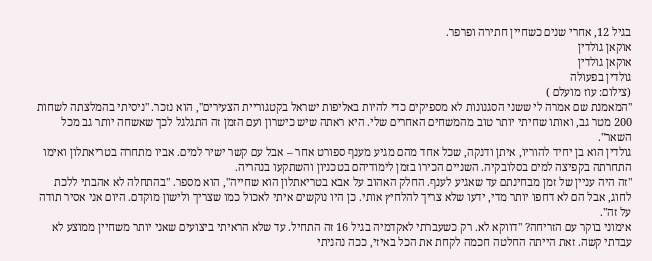בגיל 12, אחרי שנים כשחיין חתירה ופרפר.
אוקאן גולדין
אוקאן גולדין
גולדין בפעולה
(צילום: עוז מועלם )
"המאמנת שם אמרה לי ששני הסגנונות לא מספיקים כדי להיות באליפות ישראל בקטגוריית הצעירים", הוא נזכר. "ניסיתי בהמלצתה לשחות 200 מטר גב, ואותו שחיתי יותר טוב מהמשחים האחרים שלי. היא ראתה שיש כישרון ועם הזמן זה התגלגל לכך שאשחה יותר גב מכל השאר".
גולדין הוא בן יחיד להוריו, איתן ודנקה, שכל אחד מהם מגיע מענף ספורט אחר – אבל עם קשר ישיר למים. אביו מתחרה בטריאתלון ואימו התחרתה בקפיצה למים בסלובקיה. השניים הכירו בזמן לימודיהם בטכניון והשתקעו בנהריה.
"זה היה עניין של זמן מבחינתם עד שאגיע לענף. החלק האהוב על אבא בטריאתלון הוא שחייה", הוא מספר. "בהתחלה לא אהבתי ללכת לחוג, אבל הם לא דחפו יותר מדי, ידעו שלא צריך להלחיץ אותי. כן היו נוקשים איתי לאכול כמו שצריך ולישון מוקדם. היום אני אסיר תודה על זה".
אימוני בוקר עם הזריחה? "דווקא לא. רק כשעברתי לאקדמיה בגיל 16 זה התחיל. עד שלא הראיתי ביצועים שאני יותר משחיין ממוצע לא עבדתי קשה. זאת הייתה החלטה חכמה לקחת את הכל באיזי, ככה נהניתי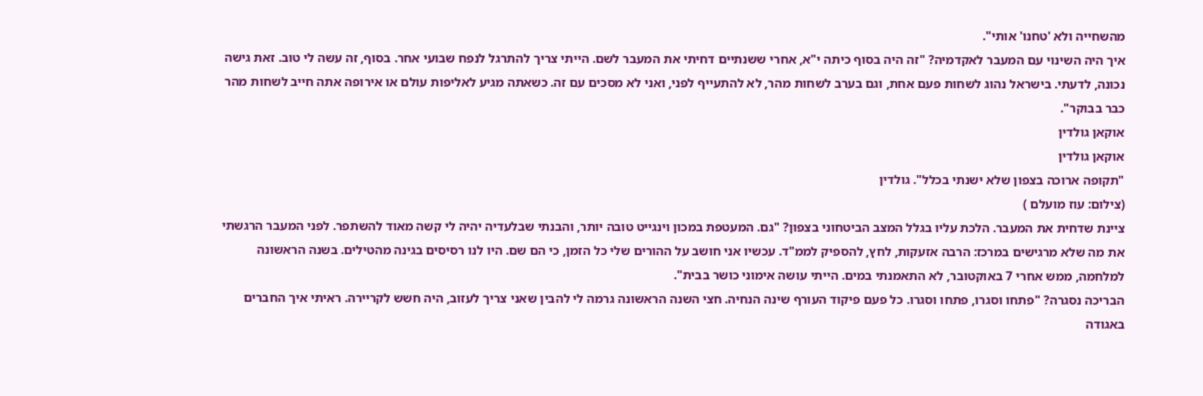מהשחייה ולא 'טחנו' אותי".
איך היה השינוי עם המעבר לאקדמיה? "זה היה בסוף כיתה י"א, אחרי ששנתיים דחיתי את המעבר לשם. הייתי צריך להתרגל לנפח שבועי אחר. בסוף, זה עשה לי טוב. זאת גישה נכונה, לדעתי. בישראל נהוג לשחות פעם אחת, וגם בערב לשחות מהר, לא להתעייף לפני, ואני לא מסכים עם זה. כשאתה מגיע לאליפות עולם או אירופה אתה חייב לשחות מהר כבר בבוקר".
אוקאן גולדין
אוקאן גולדין
"תקופה ארוכה בצפון שלא ישנתי בכלל". גולדין
(צילום: עוז מועלם )
ציינת שדחית את המעבר. הלכת עליו בגלל המצב הביטחוני בצפון? "גם. המעטפת במכון וינגייט טובה יותר, והבנתי שבלעדיה יהיה לי קשה מאוד להשתפר. לפני המעבר הרגשתי את מה שלא מרגישים במרכז: הרבה אזעקות, לחץ, להספיק לממ"ד. עכשיו אני חושב על ההורים שלי כל הזמן, כי הם שם. היו לנו רסיסים בגינה מהטילים. בשנה הראשונה למלחמה, ממש אחרי 7 באוקטובר, לא התאמנתי במים. הייתי עושה אימוני כושר בבית".
הבריכה נסגרה? "פתחו וסגרו, פתחו וסגרו. כל פעם פיקוד העורף שינה הנחיה. חצי השנה הראשונה גרמה לי להבין שאני צריך לעזוב, היה חשש לקריירה. ראיתי איך החברים באגודה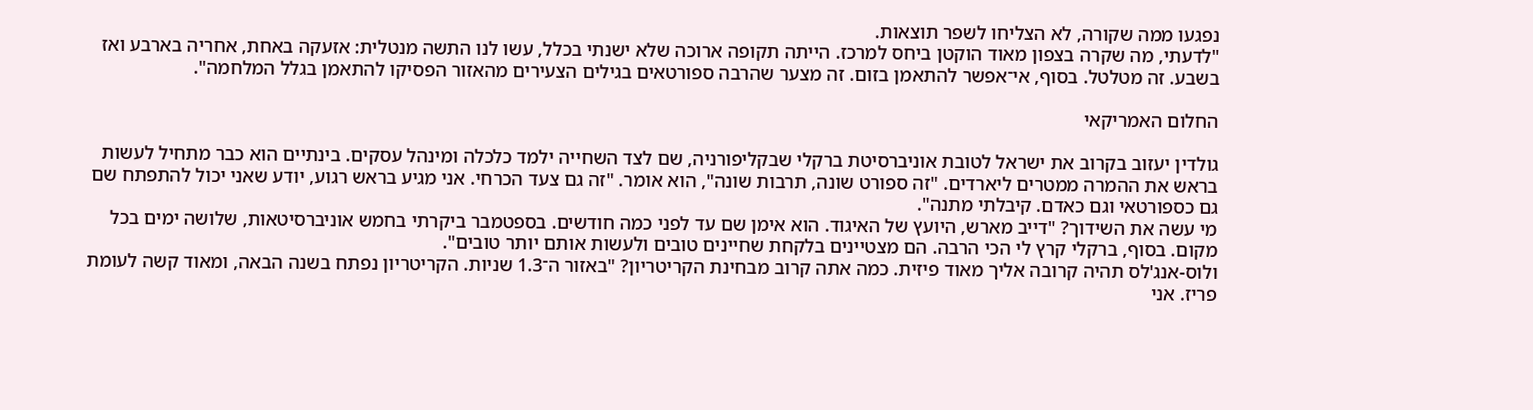נפגעו ממה שקורה, לא הצליחו לשפר תוצאות.
"לדעתי, מה שקרה בצפון מאוד הוקטן ביחס למרכז. הייתה תקופה ארוכה שלא ישנתי בכלל, עשו לנו התשה מנטלית: אזעקה באחת, אחריה בארבע ואז בשבע. זה מטלטל. בסוף, אי־אפשר להתאמן בזום. זה מצער שהרבה ספורטאים בגילים הצעירים מהאזור הפסיקו להתאמן בגלל המלחמה".

החלום האמריקאי

גולדין יעזוב בקרוב את ישראל לטובת אוניברסיטת ברקלי שבקליפורניה, שם לצד השחייה ילמד כלכלה ומינהל עסקים. בינתיים הוא כבר מתחיל לעשות בראש את ההמרה ממטרים ליארדים. "זה ספורט שונה, תרבות שונה", הוא אומר. "זה גם צעד הכרחי. אני מגיע בראש רגוע, יודע שאני יכול להתפתח שם גם כספורטאי וגם כאדם. קיבלתי מתנה".
מי עשה את השידוך? "דייב מארש, היועץ של האיגוד. הוא אימן שם עד לפני כמה חודשים. בספטמבר ביקרתי בחמש אוניברסיטאות, שלושה ימים בכל מקום. בסוף, ברקלי קרץ לי הכי הרבה. הם מצטיינים בלקחת שחיינים טובים ולעשות אותם יותר טובים".
ולוס-אנג'לס תהיה קרובה אליך מאוד פיזית. כמה אתה קרוב מבחינת הקריטריון? "באזור ה־1.3 שניות. הקריטריון נפתח בשנה הבאה, ומאוד קשה לעומת פריז. אני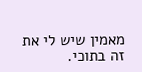מאמין שיש לי את זה בתוכי.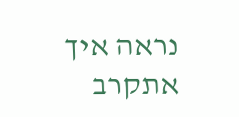נראה איך אתקרב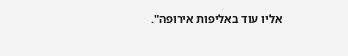אליו עוד באליפות אירופה".